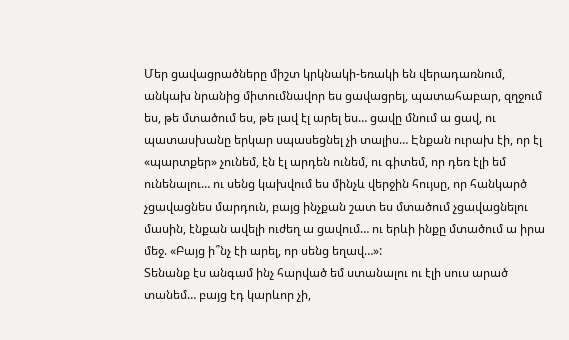Մեր ցավացրածները միշտ կրկնակի-եռակի են վերադառնում, անկախ նրանից միտումնավոր ես ցավացրել, պատահաբար, զղջում ես, թե մտածում ես, թե լավ էլ արել ես… ցավը մնում ա ցավ, ու պատասխանը երկար սպասեցնել չի տալիս… Էնքան ուրախ էի, որ էլ «պարտքեր» չունեմ, էն էլ արդեն ունեմ, ու գիտեմ, որ դեռ էլի եմ ունենալու… ու սենց կախվում ես մինչև վերջին հույսը, որ հանկարծ չցավացնես մարդուն, բայց ինչքան շատ ես մտածում չցավացնելու մասին, էնքան ավելի ուժեղ ա ցավում… ու երևի ինքը մտածում ա իրա մեջ. «Բայց ի՞նչ էի արել, որ սենց եղավ…»:
Տենանք էս անգամ ինչ հարված եմ ստանալու ու էլի սուս արած տանեմ… բայց էդ կարևոր չի,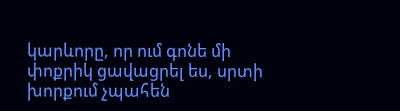կարևորը, որ ում գոնե մի փոքրիկ ցավացրել ես, սրտի խորքում չպահեն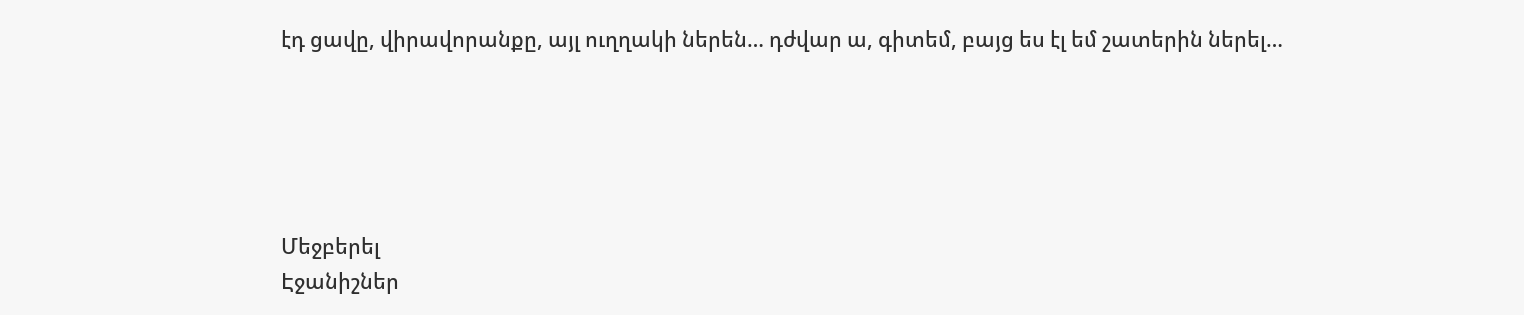էդ ցավը, վիրավորանքը, այլ ուղղակի ներեն… դժվար ա, գիտեմ, բայց ես էլ եմ շատերին ներել…





Մեջբերել
Էջանիշներ